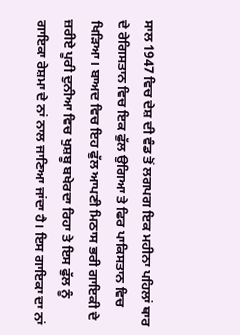ਸਾਲ 1947 ਵਿਚ ਦੇਸ਼ ਦੀ ਵੰਡ ਤੋਂ ਲਗਪਗ ਇਕ ਮਹੀਨਾ ਪਹਿਲਾਂ ਥਾਰ ਦੇ ਰੇਗਿਸਤਾਨ ਵਿਚ ਇਕ ਫੁੱਲ ਉਗਿਆ ਤੇ ਫਿਰ ਪਾਕਿਸਤਾਨ ਵਿਚ ਖਿੜਿਆ। ਬਾਅਦ ਵਿਚ ਇਹ ਫੁੱਲ ਆਪਣੀ ਮਿਠਾਸ ਭਰੀ ਗਾਇਕੀ ਦੇ ਜ਼ਰੀਏ ਪੂਰੀ ਦੁਨੀਆ ਵਿਚ ਖੁਸ਼ਬੂ ਬਖੇਰਦਾ ਰਿਹਾ ਤੇ ਇਸ ਫੁੱਲ ਨੂੰ ਗਾਇਕਾ ਰੇਸ਼ਮਾ ਦੇ ਨਾਂ ਨਾਲ ਜਾਣਿਆ ਜਾਂਦਾ ਹੈ। ਇਸ ਗਾਇਕਾ ਦਾ ਨਾਂ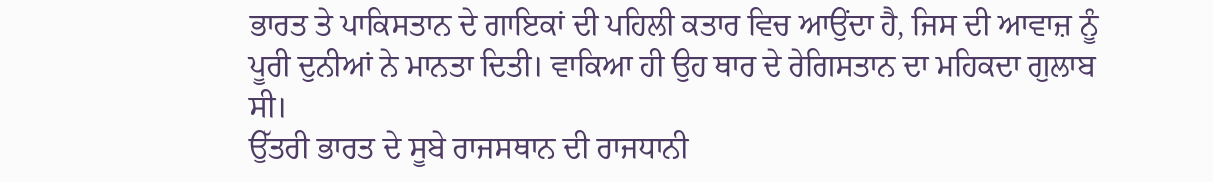ਭਾਰਤ ਤੇ ਪਾਕਿਸਤਾਨ ਦੇ ਗਾਇਕਾਂ ਦੀ ਪਹਿਲੀ ਕਤਾਰ ਵਿਚ ਆਉਂਦਾ ਹੈ, ਜਿਸ ਦੀ ਆਵਾਜ਼ ਨੂੰ ਪੂਰੀ ਦੁਨੀਆਂ ਨੇ ਮਾਨਤਾ ਦਿਤੀ। ਵਾਕਿਆ ਹੀ ਉਹ ਥਾਰ ਦੇ ਰੇਗਿਸਤਾਨ ਦਾ ਮਹਿਕਦਾ ਗੁਲਾਬ ਸੀ।
ਉੱਤਰੀ ਭਾਰਤ ਦੇ ਸੂਬੇ ਰਾਜਸਥਾਨ ਦੀ ਰਾਜਧਾਨੀ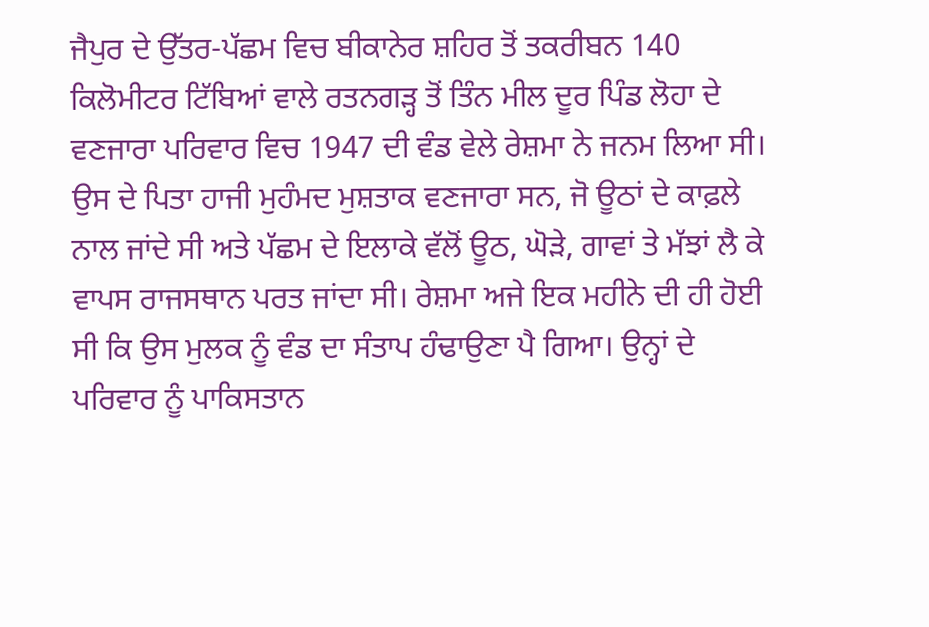ਜੈਪੁਰ ਦੇ ਉੱਤਰ-ਪੱਛਮ ਵਿਚ ਬੀਕਾਨੇਰ ਸ਼ਹਿਰ ਤੋਂ ਤਕਰੀਬਨ 140 ਕਿਲੋਮੀਟਰ ਟਿੱਬਿਆਂ ਵਾਲੇ ਰਤਨਗੜ੍ਹ ਤੋਂ ਤਿੰਨ ਮੀਲ ਦੂਰ ਪਿੰਡ ਲੋਹਾ ਦੇ ਵਣਜਾਰਾ ਪਰਿਵਾਰ ਵਿਚ 1947 ਦੀ ਵੰਡ ਵੇਲੇ ਰੇਸ਼ਮਾ ਨੇ ਜਨਮ ਲਿਆ ਸੀ। ਉਸ ਦੇ ਪਿਤਾ ਹਾਜੀ ਮੁਹੰਮਦ ਮੁਸ਼ਤਾਕ ਵਣਜਾਰਾ ਸਨ, ਜੋ ਊਠਾਂ ਦੇ ਕਾਫ਼ਲੇ ਨਾਲ ਜਾਂਦੇ ਸੀ ਅਤੇ ਪੱਛਮ ਦੇ ਇਲਾਕੇ ਵੱਲੋਂ ਊਠ, ਘੋੜੇ, ਗਾਵਾਂ ਤੇ ਮੱਝਾਂ ਲੈ ਕੇ ਵਾਪਸ ਰਾਜਸਥਾਨ ਪਰਤ ਜਾਂਦਾ ਸੀ। ਰੇਸ਼ਮਾ ਅਜੇ ਇਕ ਮਹੀਨੇ ਦੀ ਹੀ ਹੋਈ ਸੀ ਕਿ ਉਸ ਮੁਲਕ ਨੂੰ ਵੰਡ ਦਾ ਸੰਤਾਪ ਹੰਢਾਉਣਾ ਪੈ ਗਿਆ। ਉਨ੍ਹਾਂ ਦੇ ਪਰਿਵਾਰ ਨੂੰ ਪਾਕਿਸਤਾਨ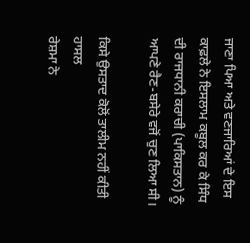ਜਾਣਾ ਪਿਆ ਅਤੇ ਵਣਜਾਰਿਆਂ ਦੇ ਇਸ ਕਾਫ਼ਲੇ ਨੇ ਇਸਲਾਮ ਕਬੂਲ ਕਰ ਕੇ ਸਿੰਧ ਦੀ ਰਾਜਧਾਨੀ ਕਰਾਚੀ (ਪਾਕਿਸਤਾਨ) ਨੂੰ ਆਪਣੇ ਰੈਣ-ਬਸੇਰੇ ਵਜੋਂ ਚੁਣ ਲਿਆ ਸੀ।

ਕਿਸੇ ਉਸਤਾਦ ਕੋਲੋਂ ਤਾਲੀਮ ਨਹੀਂ ਕੀਤੀ ਹਾਸਲ
ਰੇਸ਼ਮਾ ਨੇ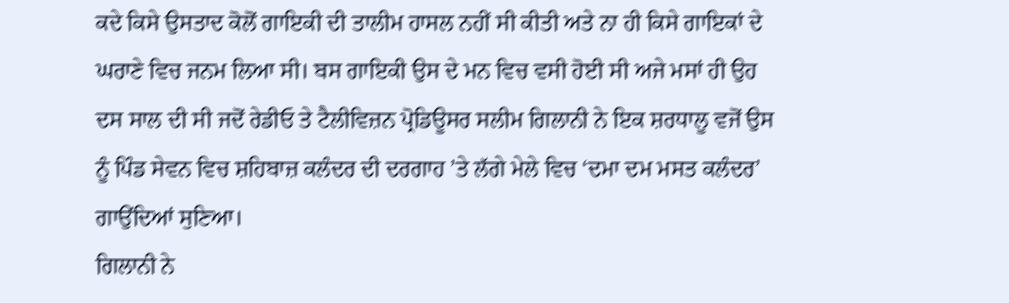ਕਦੇ ਕਿਸੇ ਉਸਤਾਦ ਕੋਲੋਂ ਗਾਇਕੀ ਦੀ ਤਾਲੀਮ ਹਾਸਲ ਨਹੀਂ ਸੀ ਕੀਤੀ ਅਤੇ ਨਾ ਹੀ ਕਿਸੇ ਗਾਇਕਾਂ ਦੇ ਘਰਾਣੇ ਵਿਚ ਜਨਮ ਲਿਆ ਸੀ। ਬਸ ਗਾਇਕੀ ਉਸ ਦੇ ਮਨ ਵਿਚ ਵਸੀ ਹੋਈ ਸੀ ਅਜੇ ਮਸਾਂ ਹੀ ਉਹ ਦਸ ਸਾਲ ਦੀ ਸੀ ਜਦੋਂ ਰੇਡੀਓ ਤੇ ਟੈਲੀਵਿਜ਼ਨ ਪ੍ਰੋਡਿਊਸਰ ਸਲੀਮ ਗਿਲਾਨੀ ਨੇ ਇਕ ਸ਼ਰਧਾਲੂ ਵਜੋਂ ਉਸ ਨੂੰ ਪਿੰਡ ਸੇਵਨ ਵਿਚ ਸ਼ਹਿਬਾਜ਼ ਕਲੰਦਰ ਦੀ ਦਰਗਾਹ ’ਤੇ ਲੱਗੇ ਮੇਲੇ ਵਿਚ ‘ਦਮਾ ਦਮ ਮਸਤ ਕਲੰਦਰ’ ਗਾਉਂਦਿਆਂ ਸੁਣਿਆ।
ਗਿਲਾਨੀ ਨੇ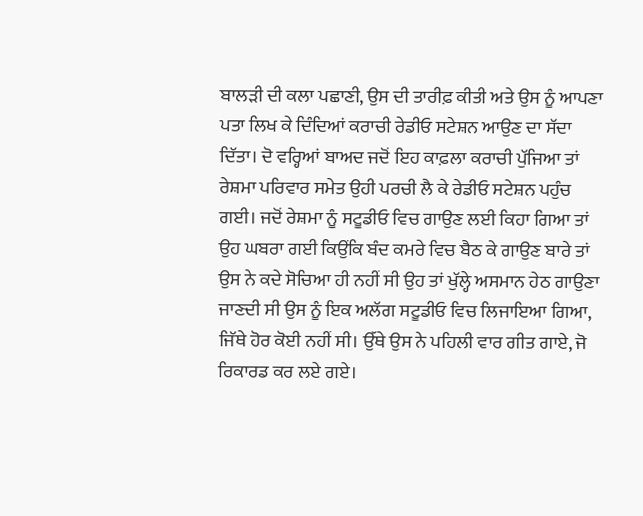ਬਾਲੜੀ ਦੀ ਕਲਾ ਪਛਾਣੀ, ਉਸ ਦੀ ਤਾਰੀਫ਼ ਕੀਤੀ ਅਤੇ ਉਸ ਨੂੰ ਆਪਣਾ ਪਤਾ ਲਿਖ ਕੇ ਦਿੰਦਿਆਂ ਕਰਾਚੀ ਰੇਡੀਓ ਸਟੇਸ਼ਨ ਆਉਣ ਦਾ ਸੱਦਾ ਦਿੱਤਾ। ਦੋ ਵਰ੍ਹਿਆਂ ਬਾਅਦ ਜਦੋਂ ਇਹ ਕਾਫ਼ਲਾ ਕਰਾਚੀ ਪੁੱਜਿਆ ਤਾਂ ਰੇਸ਼ਮਾ ਪਰਿਵਾਰ ਸਮੇਤ ਉਹੀ ਪਰਚੀ ਲੈ ਕੇ ਰੇਡੀਓ ਸਟੇਸ਼ਨ ਪਹੁੰਚ ਗਈ। ਜਦੋਂ ਰੇਸ਼ਮਾ ਨੂੰ ਸਟੂਡੀਓ ਵਿਚ ਗਾਉਣ ਲਈ ਕਿਹਾ ਗਿਆ ਤਾਂ ਉਹ ਘਬਰਾ ਗਈ ਕਿਉਂਕਿ ਬੰਦ ਕਮਰੇ ਵਿਚ ਬੈਠ ਕੇ ਗਾਉਣ ਬਾਰੇ ਤਾਂ ਉਸ ਨੇ ਕਦੇ ਸੋਚਿਆ ਹੀ ਨਹੀਂ ਸੀ ਉਹ ਤਾਂ ਖੁੱਲ੍ਹੇ ਅਸਮਾਨ ਹੇਠ ਗਾਉਣਾ ਜਾਣਦੀ ਸੀ ਉਸ ਨੂੰ ਇਕ ਅਲੱਗ ਸਟੂਡੀਓ ਵਿਚ ਲਿਜਾਇਆ ਗਿਆ, ਜਿੱਥੇ ਹੋਰ ਕੋਈ ਨਹੀਂ ਸੀ। ਉੱਥੇ ਉਸ ਨੇ ਪਹਿਲੀ ਵਾਰ ਗੀਤ ਗਾਏ, ਜੋ ਰਿਕਾਰਡ ਕਰ ਲਏ ਗਏ।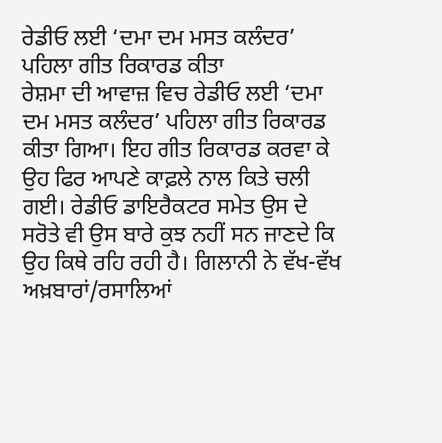ਰੇਡੀਓ ਲਈ ‘ਦਮਾ ਦਮ ਮਸਤ ਕਲੰਦਰ’ ਪਹਿਲਾ ਗੀਤ ਰਿਕਾਰਡ ਕੀਤਾ
ਰੇਸ਼ਮਾ ਦੀ ਆਵਾਜ਼ ਵਿਚ ਰੇਡੀਓ ਲਈ ‘ਦਮਾ ਦਮ ਮਸਤ ਕਲੰਦਰ’ ਪਹਿਲਾ ਗੀਤ ਰਿਕਾਰਡ ਕੀਤਾ ਗਿਆ। ਇਹ ਗੀਤ ਰਿਕਾਰਡ ਕਰਵਾ ਕੇ ਉਹ ਫਿਰ ਆਪਣੇ ਕਾਫ਼ਲੇ ਨਾਲ ਕਿਤੇ ਚਲੀ ਗਈ। ਰੇਡੀਓ ਡਾਇਰੈਕਟਰ ਸਮੇਤ ਉਸ ਦੇ ਸਰੋਤੇ ਵੀ ਉਸ ਬਾਰੇ ਕੁਝ ਨਹੀਂ ਸਨ ਜਾਣਦੇ ਕਿ ਉਹ ਕਿਥੇ ਰਹਿ ਰਹੀ ਹੈ। ਗਿਲਾਨੀ ਨੇ ਵੱਖ-ਵੱਖ ਅਖ਼ਬਾਰਾਂ/ਰਸਾਲਿਆਂ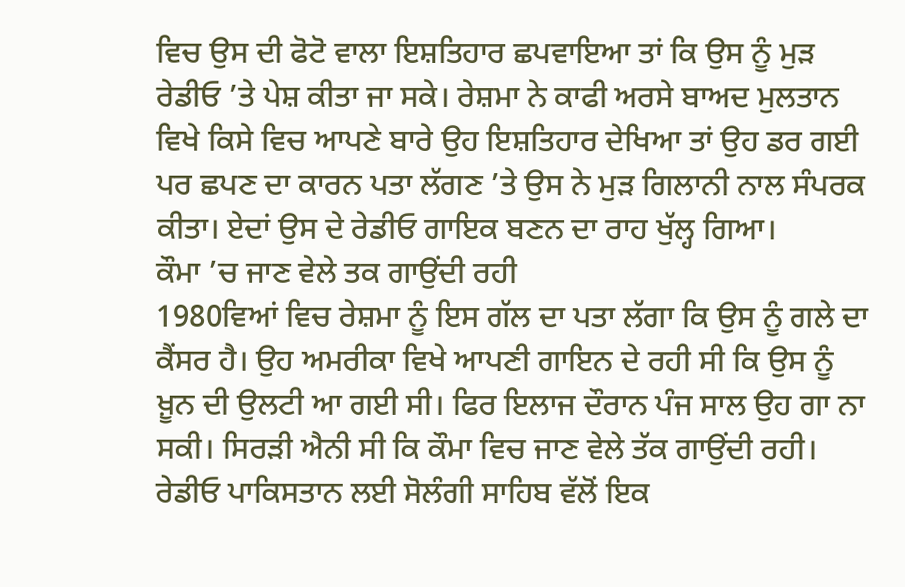ਵਿਚ ਉਸ ਦੀ ਫੋਟੋ ਵਾਲਾ ਇਸ਼ਤਿਹਾਰ ਛਪਵਾਇਆ ਤਾਂ ਕਿ ਉਸ ਨੂੰ ਮੁੜ ਰੇਡੀਓ ’ਤੇ ਪੇਸ਼ ਕੀਤਾ ਜਾ ਸਕੇ। ਰੇਸ਼ਮਾ ਨੇ ਕਾਫੀ ਅਰਸੇ ਬਾਅਦ ਮੁਲਤਾਨ ਵਿਖੇ ਕਿਸੇ ਵਿਚ ਆਪਣੇ ਬਾਰੇ ਉਹ ਇਸ਼ਤਿਹਾਰ ਦੇਖਿਆ ਤਾਂ ਉਹ ਡਰ ਗਈ
ਪਰ ਛਪਣ ਦਾ ਕਾਰਨ ਪਤਾ ਲੱਗਣ ’ਤੇ ਉਸ ਨੇ ਮੁੜ ਗਿਲਾਨੀ ਨਾਲ ਸੰਪਰਕ ਕੀਤਾ। ਏਦਾਂ ਉਸ ਦੇ ਰੇਡੀਓ ਗਾਇਕ ਬਣਨ ਦਾ ਰਾਹ ਖੁੱਲ੍ਹ ਗਿਆ।
ਕੌਮਾ ’ਚ ਜਾਣ ਵੇਲੇ ਤਕ ਗਾਉਂਦੀ ਰਹੀ
1980ਵਿਆਂ ਵਿਚ ਰੇਸ਼ਮਾ ਨੂੰ ਇਸ ਗੱਲ ਦਾ ਪਤਾ ਲੱਗਾ ਕਿ ਉਸ ਨੂੰ ਗਲੇ ਦਾ ਕੈਂਸਰ ਹੈ। ਉਹ ਅਮਰੀਕਾ ਵਿਖੇ ਆਪਣੀ ਗਾਇਨ ਦੇ ਰਹੀ ਸੀ ਕਿ ਉਸ ਨੂੰ ਖ਼ੂਨ ਦੀ ਉਲਟੀ ਆ ਗਈ ਸੀ। ਫਿਰ ਇਲਾਜ ਦੌਰਾਨ ਪੰਜ ਸਾਲ ਉਹ ਗਾ ਨਾ ਸਕੀ। ਸਿਰੜੀ ਐਨੀ ਸੀ ਕਿ ਕੌਮਾ ਵਿਚ ਜਾਣ ਵੇਲੇ ਤੱਕ ਗਾਉਂਦੀ ਰਹੀ। ਰੇਡੀਓ ਪਾਕਿਸਤਾਨ ਲਈ ਸੋਲੰਗੀ ਸਾਹਿਬ ਵੱਲੋਂ ਇਕ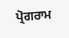ਪ੍ਰੋਗਰਾਮ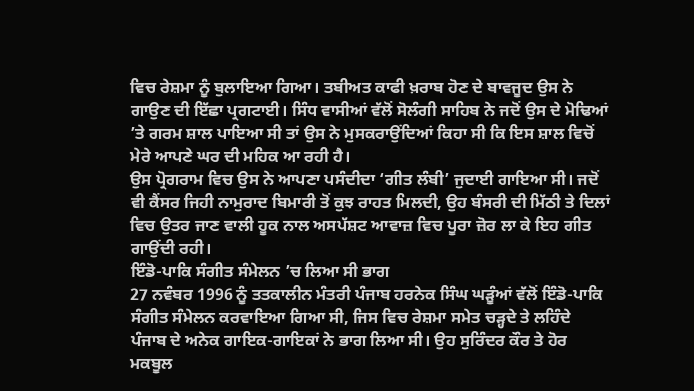ਵਿਚ ਰੇਸ਼ਮਾ ਨੂੰ ਬੁਲਾਇਆ ਗਿਆ। ਤਬੀਅਤ ਕਾਫੀ ਖ਼ਰਾਬ ਹੋਣ ਦੇ ਬਾਵਜੂਦ ਉਸ ਨੇ ਗਾਉਣ ਦੀ ਇੱਛਾ ਪ੍ਰਗਟਾਈ। ਸਿੰਧ ਵਾਸੀਆਂ ਵੱਲੋਂ ਸੋਲੰਗੀ ਸਾਹਿਬ ਨੇ ਜਦੋਂ ਉਸ ਦੇ ਮੋਢਿਆਂ ’ਤੇ ਗਰਮ ਸ਼ਾਲ ਪਾਇਆ ਸੀ ਤਾਂ ਉਸ ਨੇ ਮੁਸਕਰਾਉਂਦਿਆਂ ਕਿਹਾ ਸੀ ਕਿ ਇਸ ਸ਼ਾਲ ਵਿਚੋਂ ਮੇਰੇ ਆਪਣੇ ਘਰ ਦੀ ਮਹਿਕ ਆ ਰਹੀ ਹੈ।
ਉਸ ਪ੍ਰੋਗਰਾਮ ਵਿਚ ਉਸ ਨੇ ਆਪਣਾ ਪਸੰਦੀਦਾ ‘ਗੀਤ ਲੰਬੀ’ ਜੁਦਾਈ ਗਾਇਆ ਸੀ। ਜਦੋਂ ਵੀ ਕੈਂਸਰ ਜਿਹੀ ਨਾਮੁਰਾਦ ਬਿਮਾਰੀ ਤੋਂ ਕੁਝ ਰਾਹਤ ਮਿਲਦੀ, ਉਹ ਬੰਸਰੀ ਦੀ ਮਿੱਠੀ ਤੇ ਦਿਲਾਂ ਵਿਚ ਉਤਰ ਜਾਣ ਵਾਲੀ ਹੂਕ ਨਾਲ ਅਸਪੱਸ਼ਟ ਆਵਾਜ਼ ਵਿਚ ਪੂਰਾ ਜ਼ੋਰ ਲਾ ਕੇ ਇਹ ਗੀਤ ਗਾਉਂਦੀ ਰਹੀ।
ਇੰਡੋ-ਪਾਕਿ ਸੰਗੀਤ ਸੰਮੇਲਨ ’ਚ ਲਿਆ ਸੀ ਭਾਗ
27 ਨਵੰਬਰ 1996 ਨੂੰ ਤਤਕਾਲੀਨ ਮੰਤਰੀ ਪੰਜਾਬ ਹਰਨੇਕ ਸਿੰਘ ਘੜੂੰਆਂ ਵੱਲੋਂ ਇੰਡੋ-ਪਾਕਿ ਸੰਗੀਤ ਸੰਮੇਲਨ ਕਰਵਾਇਆ ਗਿਆ ਸੀ, ਜਿਸ ਵਿਚ ਰੇਸ਼ਮਾ ਸਮੇਤ ਚੜ੍ਹਦੇ ਤੇ ਲਹਿੰਦੇ ਪੰਜਾਬ ਦੇ ਅਨੇਕ ਗਾਇਕ-ਗਾਇਕਾਂ ਨੇ ਭਾਗ ਲਿਆ ਸੀ। ਉਹ ਸੁਰਿੰਦਰ ਕੌਰ ਤੇ ਹੋਰ ਮਕਬੂਲ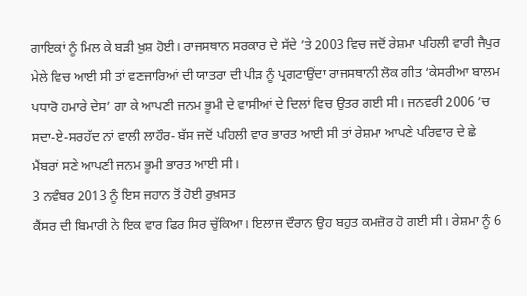ਗਾਇਕਾਂ ਨੂੰ ਮਿਲ ਕੇ ਬੜੀ ਖ਼ੁਸ਼ ਹੋਈ। ਰਾਜਸਥਾਨ ਸਰਕਾਰ ਦੇ ਸੱਦੇ ’ਤੇ 2003 ਵਿਚ ਜਦੋਂ ਰੇਸ਼ਮਾ ਪਹਿਲੀ ਵਾਰੀ ਜੈਪੁਰ ਮੇਲੇ ਵਿਚ ਆਈ ਸੀ ਤਾਂ ਵਣਜਾਰਿਆਂ ਦੀ ਯਾਤਰਾ ਦੀ ਪੀੜ ਨੂੰ ਪ੍ਰਗਟਾਉਂਦਾ ਰਾਜਸਥਾਨੀ ਲੋਕ ਗੀਤ ‘ਕੇਸਰੀਆ ਬਾਲਮ ਪਧਾਰੋ ਹਮਾਰੇ ਦੇਸ’ ਗਾ ਕੇ ਆਪਣੀ ਜਨਮ ਭੂਮੀ ਦੇ ਵਾਸੀਆਂ ਦੇ ਦਿਲਾਂ ਵਿਚ ਉਤਰ ਗਈ ਸੀ। ਜਨਵਰੀ 2006 ’ਚ ਸਦਾ-ਏ-ਸਰਹੱਦ ਨਾਂ ਵਾਲੀ ਲਾਹੌਰ- ਬੱਸ ਜਦੋਂ ਪਹਿਲੀ ਵਾਰ ਭਾਰਤ ਆਈ ਸੀ ਤਾਂ ਰੇਸ਼ਮਾ ਆਪਣੇ ਪਰਿਵਾਰ ਦੇ ਛੇ ਮੈਂਬਰਾਂ ਸਣੇ ਆਪਣੀ ਜਨਮ ਭੂਮੀ ਭਾਰਤ ਆਈ ਸੀ।
3 ਨਵੰਬਰ 2013 ਨੂੰ ਇਸ ਜਹਾਨ ਤੋਂ ਹੋਈ ਰੁਖ਼ਸਤ
ਕੈਂਸਰ ਦੀ ਬਿਮਾਰੀ ਨੇ ਇਕ ਵਾਰ ਫਿਰ ਸਿਰ ਚੁੱਕਿਆ। ਇਲਾਜ ਦੌਰਾਨ ਉਹ ਬਹੁਤ ਕਮਜ਼ੋਰ ਹੋ ਗਈ ਸੀ। ਰੇਸ਼ਮਾ ਨੂੰ 6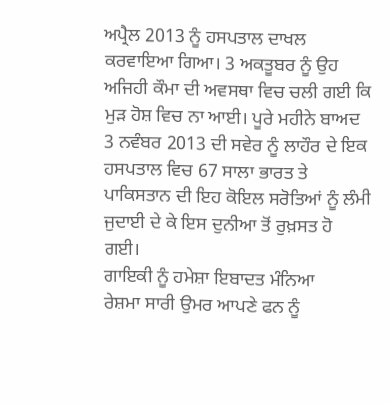ਅਪ੍ਰੈਲ 2013 ਨੂੰ ਹਸਪਤਾਲ ਦਾਖਲ ਕਰਵਾਇਆ ਗਿਆ। 3 ਅਕਤੂਬਰ ਨੂੰ ਉਹ ਅਜਿਹੀ ਕੌਮਾ ਦੀ ਅਵਸਥਾ ਵਿਚ ਚਲੀ ਗਈ ਕਿ ਮੁੜ ਹੋਸ਼ ਵਿਚ ਨਾ ਆਈ। ਪੂਰੇ ਮਹੀਨੇ ਬਾਅਦ 3 ਨਵੰਬਰ 2013 ਦੀ ਸਵੇਰ ਨੂੰ ਲਾਹੌਰ ਦੇ ਇਕ ਹਸਪਤਾਲ ਵਿਚ 67 ਸਾਲਾ ਭਾਰਤ ਤੇ ਪਾਕਿਸਤਾਨ ਦੀ ਇਹ ਕੋਇਲ ਸਰੋਤਿਆਂ ਨੂੰ ਲੰਮੀ ਜੁਦਾਈ ਦੇ ਕੇ ਇਸ ਦੁਨੀਆ ਤੋਂ ਰੁਖ਼ਸਤ ਹੋ ਗਈ।
ਗਾਇਕੀ ਨੂੰ ਹਮੇਸ਼ਾ ਇਬਾਦਤ ਮੰਨਿਆ
ਰੇਸ਼ਮਾ ਸਾਰੀ ਉਮਰ ਆਪਣੇ ਫਨ ਨੂੰ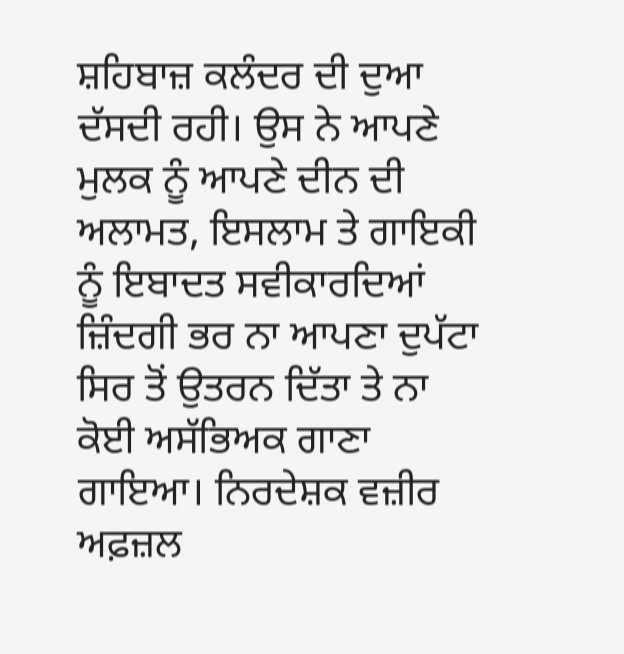ਸ਼ਹਿਬਾਜ਼ ਕਲੰਦਰ ਦੀ ਦੁਆ ਦੱਸਦੀ ਰਹੀ। ਉਸ ਨੇ ਆਪਣੇ ਮੁਲਕ ਨੂੰ ਆਪਣੇ ਦੀਨ ਦੀ ਅਲਾਮਤ, ਇਸਲਾਮ ਤੇ ਗਾਇਕੀ ਨੂੰ ਇਬਾਦਤ ਸਵੀਕਾਰਦਿਆਂ ਜ਼ਿੰਦਗੀ ਭਰ ਨਾ ਆਪਣਾ ਦੁਪੱਟਾ ਸਿਰ ਤੋਂ ਉਤਰਨ ਦਿੱਤਾ ਤੇ ਨਾ ਕੋਈ ਅਸੱਭਿਅਕ ਗਾਣਾ ਗਾਇਆ। ਨਿਰਦੇਸ਼ਕ ਵਜ਼ੀਰ ਅਫ਼ਜ਼ਲ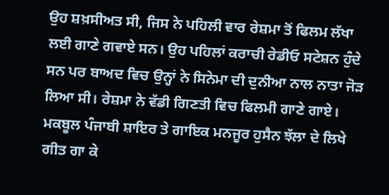ਉਹ ਸ਼ਖ਼ਸੀਅਤ ਸੀ, ਜਿਸ ਨੇ ਪਹਿਲੀ ਵਾਰ ਰੇਸ਼ਮਾ ਤੋਂ ਫਿਲਮ ਲੱਖਾ ਲਈ ਗਾਣੇ ਗਵਾਏ ਸਨ। ਉਹ ਪਹਿਲਾਂ ਕਰਾਚੀ ਰੇਡੀਓ ਸਟੇਸ਼ਨ ਹੁੰਦੇ ਸਨ ਪਰ ਬਾਅਦ ਵਿਚ ਉਨ੍ਹਾਂ ਨੇ ਸਿਨੇਮਾ ਦੀ ਦੁਨੀਆ ਨਾਲ ਨਾਤਾ ਜੋੜ ਲਿਆ ਸੀ। ਰੇਸ਼ਮਾ ਨੇ ਵੱਡੀ ਗਿਣਤੀ ਵਿਚ ਫਿਲਮੀ ਗਾਣੇ ਗਾਏ। ਮਕਬੂਲ ਪੰਜਾਬੀ ਸ਼ਾਇਰ ਤੇ ਗਾਇਕ ਮਨਜੂਰ ਹੁਸੈਨ ਝੱਲਾ ਦੇ ਲਿਖੇ ਗੀਤ ਗਾ ਕੇ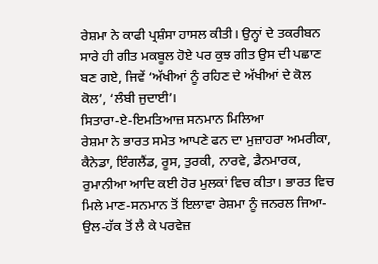ਰੇਸ਼ਮਾ ਨੇ ਕਾਫੀ ਪ੍ਰਸ਼ੰਸਾ ਹਾਸਲ ਕੀਤੀ। ਉਨ੍ਹਾਂ ਦੇ ਤਕਰੀਬਨ ਸਾਰੇ ਹੀ ਗੀਤ ਮਕਬੂਲ ਹੋਏ ਪਰ ਕੁਝ ਗੀਤ ਉਸ ਦੀ ਪਛਾਣ ਬਣ ਗਏ, ਜਿਵੇਂ ‘ਅੱਖੀਆਂ ਨੂੰ ਰਹਿਣ ਦੇ ਅੱਖੀਆਂ ਦੇ ਕੋਲ ਕੋਲ’, ‘ਲੰਬੀ ਜੁਦਾਈ’।
ਸਿਤਾਰਾ-ਏ-ਇਮਤਿਆਜ਼ ਸਨਮਾਨ ਮਿਲਿਆ
ਰੇਸ਼ਮਾ ਨੇ ਭਾਰਤ ਸਮੇਤ ਆਪਣੇ ਫਨ ਦਾ ਮੁਜ਼ਾਹਰਾ ਅਮਰੀਕਾ, ਕੈਨੇਡਾ, ਇੰਗਲੈਂਡ, ਰੂਸ, ਤੁਰਕੀ, ਨਾਰਵੇ, ਡੈਨਮਾਰਕ, ਰੁਮਾਨੀਆ ਆਦਿ ਕਈ ਹੋਰ ਮੁਲਕਾਂ ਵਿਚ ਕੀਤਾ। ਭਾਰਤ ਵਿਚ ਮਿਲੇ ਮਾਣ-ਸਨਮਾਨ ਤੋਂ ਇਲਾਵਾ ਰੇਸ਼ਮਾ ਨੂੰ ਜਨਰਲ ਜਿਆ-ਉਲ-ਹੱਕ ਤੋਂ ਲੈ ਕੇ ਪਰਵੇਜ਼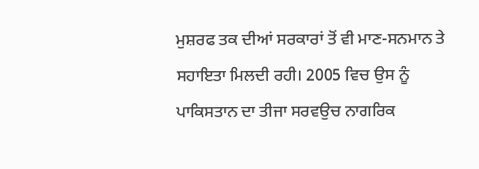ਮੁਸ਼ਰਫ ਤਕ ਦੀਆਂ ਸਰਕਾਰਾਂ ਤੋਂ ਵੀ ਮਾਣ-ਸਨਮਾਨ ਤੇ ਸਹਾਇਤਾ ਮਿਲਦੀ ਰਹੀ। 2005 ਵਿਚ ਉਸ ਨੂੰ ਪਾਕਿਸਤਾਨ ਦਾ ਤੀਜਾ ਸਰਵਉਚ ਨਾਗਰਿਕ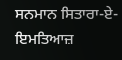ਸਨਮਾਨ ਸਿਤਾਰਾ-ਏ-ਇਮਤਿਆਜ਼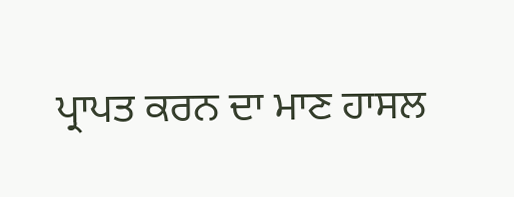ਪ੍ਰਾਪਤ ਕਰਨ ਦਾ ਮਾਣ ਹਾਸਲ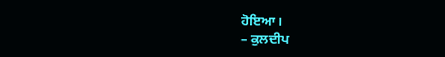ਹੋਇਆ।
– ਕੁਲਦੀਪ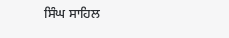ਸਿੰਘ ਸਾਹਿਲ